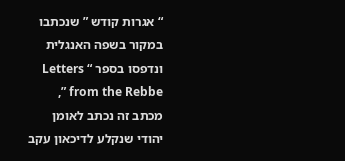“ אגרות קודש ” שנכתבו במקור בשפה האנגלית ונדפסו בספר “ Letters from the Rebbe ”,
מכתב זה נכתב לאומן יהודי שנקלע לדיכאון עקב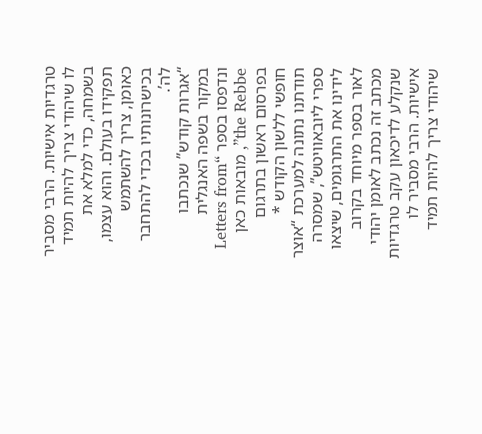טרגדיות אישיות. הרבי מסביר לו שיהודי צריך להיות תמיד בשמחה, כדי למלא את תפקידו בעולם. והוא עצמו, כאומן, צריך להשתמש בכישרונותיו בכדי להתחבר לה’.
“אגרות קודש” שנכתבו במקור בשפה האנגלית ונדפסו בספר “Letters from the Rebbe”, מובאות כאן בפרסום ראשון בתרגום חופשי ללשון הקודש * תודתנו נתונה למערכת “אוצר ספרי ליובאוויטש”, שמסרה לידינו את התרגומים, שיצאו לאור בספר מיוחד בקרוב
מכתב זה נכתב לאומן יהודי שנקלע לדיכאון עקב טרגדיות אישיות. הרבי מסביר לו שיהודי צריך להיות תמיד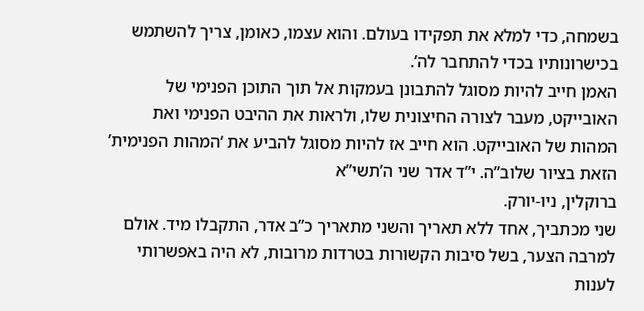בשמחה, כדי למלא את תפקידו בעולם. והוא עצמו, כאומן, צריך להשתמש בכישרונותיו בכדי להתחבר לה’.
האמן חייב להיות מסוגל להתבונן בעמקות אל תוך התוכן הפנימי של האובייקט, מעבר לצורה החיצונית שלו, ולראות את ההיבט הפנימי ואת המהות של האובייקט. הוא חייב אז להיות מסוגל להביע את ‘המהות הפנימית’ הזאת בציור שלוב”ה. י”ד אדר שני ה’תשי”א
ברוקלין, ניו-יורק.
שני מכתביך, אחד ללא תאריך והשני מתאריך כ”ב אדר, התקבלו מיד. אולם למרבה הצער, בשל סיבות הקשורות בטרדות מרובות, לא היה באפשרותי לענות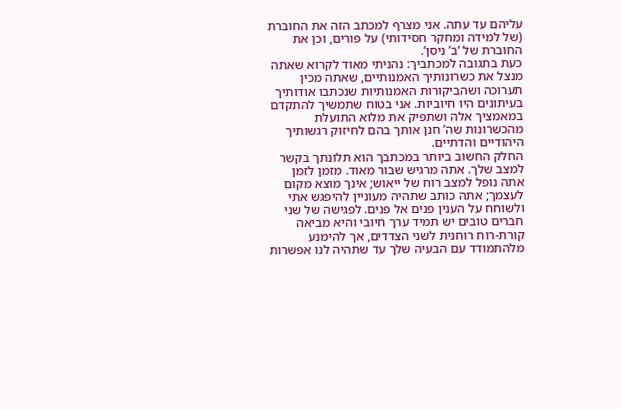עליהם עד עתה. אני מצרף למכתב הזה את החוברת (של למידה ומחקר חסידותי) על פורים, וכן את החוברת של ‘ב’ ניסן’.
כעת בתגובה למכתביך: נהניתי מאוד לקרוא שאתה מנצל את כשרונותיך האמנותיים, שאתה מכין תערוכה ושהביקורות האמנותיות שנכתבו אודותיך בעיתונים היו חיוביות. אני בטוח שתמשיך להתקדם במאמציך אלה ושתפיק את מלוא התועלת מהכשרונות שה’ חנן אותך בהם לחיזוק רגשותיך היהודיים והדתיים.
החלק החשוב ביותר במכתבך הוא תלונתך בקשר למצב שלך. אתה מרגיש שבור מאוד. מזמן לזמן אתה נופל למצב רוח של ייאוש; אינך מוצא מקום לעצמך; אתה כותב שתהיה מעוניין להיפגש אתי ולשוחח על הענין פנים אל פנים. לפגישה של שני חברים טובים יש תמיד ערך חיובי והיא מביאה קורת-רוח רוחנית לשני הצדדים, אך להימנע מלהתמודד עם הבעיה שלך עד שתהיה לנו אפשרות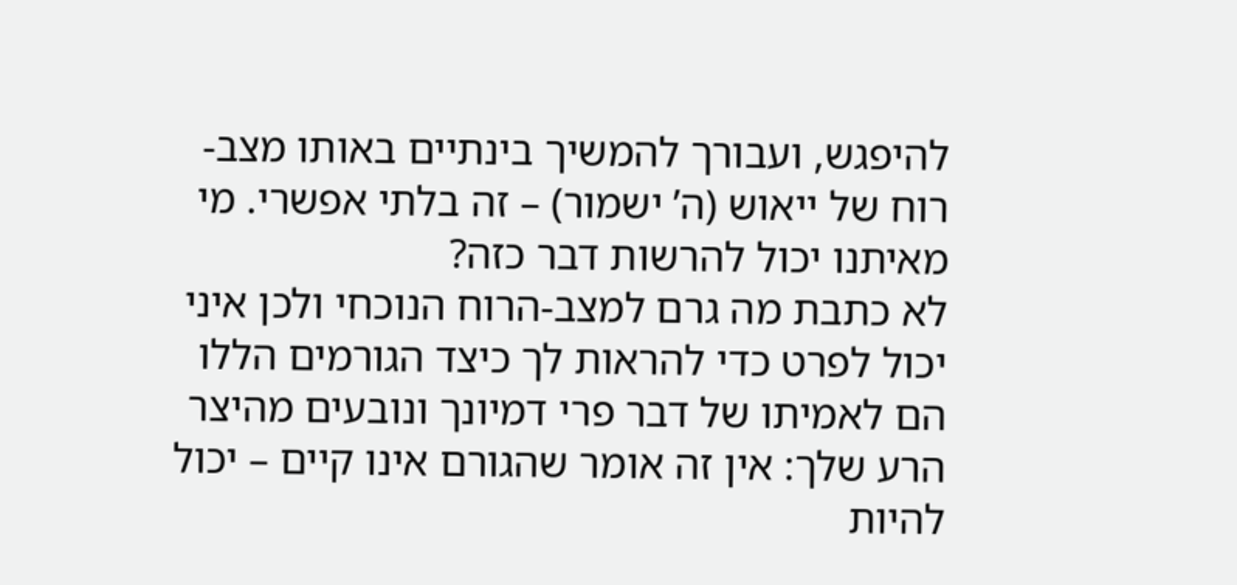להיפגש, ועבורך להמשיך בינתיים באותו מצב-רוח של ייאוש (ה’ ישמור) – זה בלתי אפשרי. מי מאיתנו יכול להרשות דבר כזה?
לא כתבת מה גרם למצב-הרוח הנוכחי ולכן איני יכול לפרט כדי להראות לך כיצד הגורמים הללו הם לאמיתו של דבר פרי דמיונך ונובעים מהיצר הרע שלך: אין זה אומר שהגורם אינו קיים – יכול להיות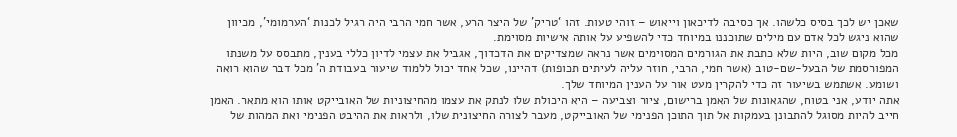שאכן יש לכך בסיס כלשהו. אך כסיבה לדיכאון וייאוש – זוהי טעות. זהו ‘טריק’ של היצר הרע, אשר חמי הרבי היה רגיל לכנות ‘הערמומי’, מכיוון שהוא ניגש לכל אדם עם מילים שתוכננו במיוחד כדי להשפיע על אותה אישיות מסוימת.
מכל מקום שוב, היות שלא כתבת את הגורמים המסוימים אשר נראה שמצדיקים את הדכדוך, אגביל את עצמי לדיון כללי בענין, מתבסס על משנתו המפורסמת של הבעל-שם-טוב (אשר חמי, הרבי, חוזר עליה לעיתים תכופות) דהיינו, שכל אחד יכול ללמוד שיעור בעבודת ה’ מכל דבר שהוא רואה ושומע. אשתמש בשיעור זה כדי להקרין מעט אור על הענין המיוחד שלך.
אתה יודע, אני בטוח, שהגאונות של האמן ברישום, ציור וצביעה – היא היכולת שלו לנתק את עצמו מהחיצוניות של האובייקט אותו הוא מתאר. האמן חייב להיות מסוגל להתבונן בעמקות אל תוך התוכן הפנימי של האובייקט, מעבר לצורה החיצונית שלו, ולראות את ההיבט הפנימי ואת המהות של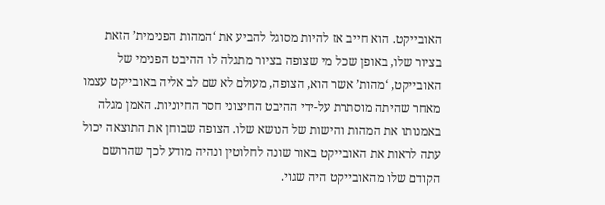האובייקט. הוא חייב אז להיות מסוגל להביע את ‘המהות הפנימית’ הזאת בציור שלו, באופן שכל מי שצופה בציור מתגלה לו ההיבט הפנימי של האובייקט, ‘מהות’ אשר הוא, הצופה, מעולם לא שם לב אליה באובייקט עצמו מאחר שהיתה מוסתרת על-ידי ההיבט החיצוני חסר החיוניות. האמן מגלה באמנותו את המהות והישות של הנושא שלו. הצופה שבוחן את התוצאה יכול עתה לראות את האובייקט באור שונה לחלוטין ונהיה מודע לכך שהרושם הקודם שלו מהאובייקט היה שגוי.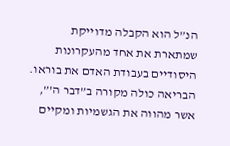הנ”ל הוא הקבלה מדוייקת שמתארת את אחד מהעקרונות היסודיים בעבודת האדם את בוראו.
הבריאה כולה מקורה ב”דבר ה’”, אשר מהווה את הגשמיות ומקיים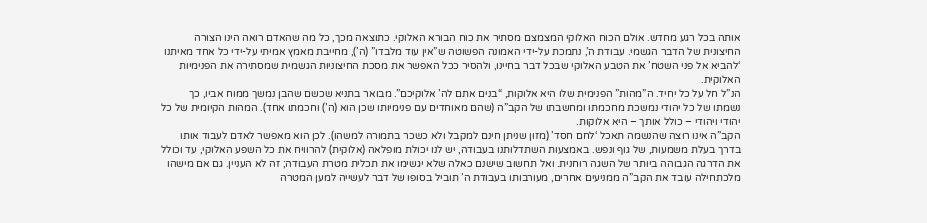אותה בכל רגע מחדש. אולם הכוח האלוקי המצמצם מסתיר את כוח הבורא האלוקי. כתוצאה מכך, כל מה שהאדם רואה הינו הצורה החיצונית של הדבר הגשמי. עבודת ה’, נתמכת על-ידי האמונה הפשוטה ש”אין עוד מלבדו” (ה’), מחייבת מאמץ אמיתי על-ידי כל אחד מאיתנו ‘להביא אל פני השטח’ את הטבע האלוקי שבכל דבר בחיינו, ולהסיר ככל האפשר את מסכת החיצוניות הגשמית שמסתירה את הפנימיות האלוקית.
הנ”ל חל על כל יחיד. ה”מהות” הפנימית שלו היא אלוקות, “בנים אתם לה’ אלוקיכם”. מבואר בתניא שכשם שהבן נמשך ממוח אביו, כך נשמתו של כל יהודי נמשכת מחכמתו ומחשבתו של הקב”ה (שהם מאוחדים עם פנימיותו שכן הוא (ה’) וחכמתו אחד). המהות הקיומית של כל יהודי ויהודי – כולל אותך – היא אלוקות.
הקב”ה אינו רוצה שהנשמה תאכל ‘לחם חסד’ (מזון שניתן חינם למקבל ולא כשכר בתמורה למשהו). לכן הוא מאפשר לאדם לעבוד אותו בדרך בעלת משמעות, של גוף ונפש. באמצעות השתדלותנו בעבודה, יש לנו יכולת מופלאה (אלוקית) להרוויח את כל השפע האלוקי, עד וכולל את הדרגה הגבוהה ביותר של השגה רוחנית. ואל תחשוב שישנם כאלה שלא יגשימו את תכלית מטרת העבודה; זה לא העניין. גם אם מישהו מלכתחילה עובד את הקב”ה ממניעים אחרים, מעורבותו בעבודת ה’ תוביל בסופו של דבר לעשייה למען המטרה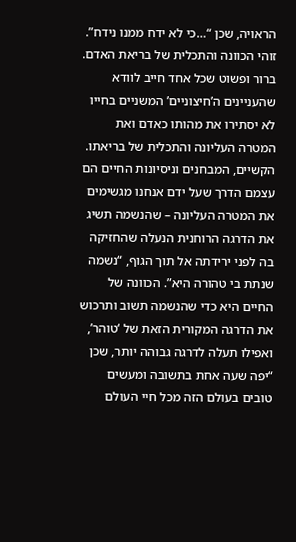הראויה, שכן “…כי לא ידח ממנו נידח”.
זוהי הכוונה והתכלית של בריאת האדם. ברור ופשוט שכל אחד חייב לוודא שהעניינים ה’חיצוניים’ המשניים בחייו לא יסתירו את מהותו כאדם ואת המטרה העליונה והתכלית של בריאתו.
הקשיים, המבחנים וניסיונות החיים הם עצמם הדרך שעל ידם אנחנו מגשימים את המטרה העליונה – שהנשמה תשיג את הדרגה הרוחנית הנעלה שהחזיקה בה לפני ירידתה אל תוך הגוף, “נשמה שנתת בי טהורה היא”. הכוונה של החיים היא כדי שהנשמה תשוב ותרכוש את הדרגה המקורית הזאת של ‘טוהר’, ואפילו תעלה לדרגה גבוהה יותר, שכן “יפה שעה אחת בתשובה ומעשים טובים בעולם הזה מכל חיי העולם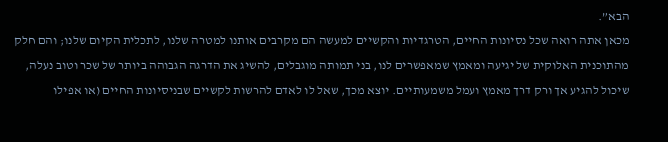הבא”.
מכאן אתה רואה שכל נסיונות החיים, הטרגדיות והקשיים למעשה הם מקרבים אותנו למטרה שלנו, לתכלית הקיום שלנו; והם חלק מהתוכנית האלוקית של יגיעה ומאמץ שמאפשרים לנו, בני תמותה מוגבלים, להשיג את הדרגה הגבוהה ביותר של שכר וטוב נעלה, שיכול להגיע אך ורק דרך מאמץ ועמל משמעותיים. יוצא מכך, שאל לו לאדם להרשות לקשיים שבניסיונות החיים (או אפילו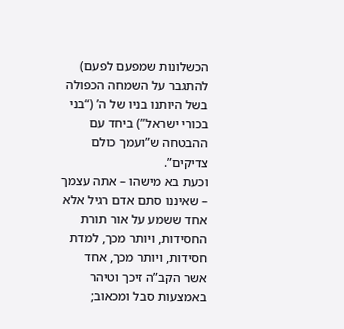הכשלונות שמפעם לפעם) להתגבר על השמחה הכפולה בשל היותנו בניו של ה’ (“בני בכורי ישראל”) ביחד עם ההבטחה ש”ועמך כולם צדיקים”.
וכעת בא מישהו – אתה עצמך – שאיננו סתם אדם רגיל אלא אחד ששמע על אור תורת החסידות, ויותר מכך, למדת חסידות, ויותר מכך, אחד אשר הקב”ה זיכך וטיהר באמצעות סבל ומכאוב;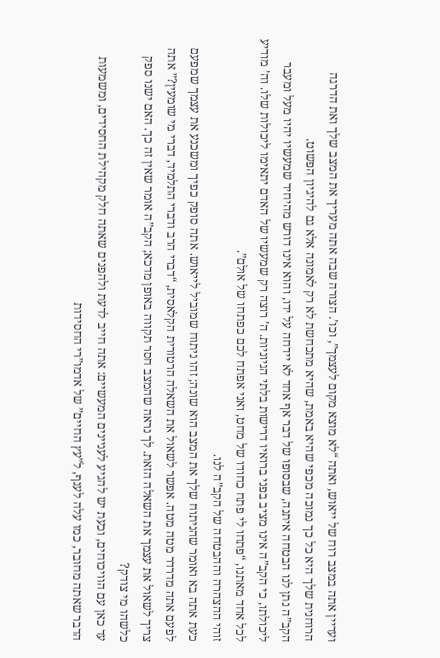ועדיין אתה במצב רוח של ייאוש, ואתה “לא מוצא מקום לעצמך”, וכו’. הצורה שבה אתה מעריך את המצב שלך ואת הדרגה הרוחנית שלך היא כל כך נמוכה מכפי שהיא באמת, שהיא מתכחשת לא רק לאמונה אלא גם להיגיון הפשוט.
הקב”ה נתן לנו הבטחה איתנה, שבסופו של דבר אף אחד לא יידחה על ידו, והוא אינו דורש מהיחיד שמעשיו יהיו מעל ומעבר ליכולתו, כי הקב”ה אינו מציב בפני ברואיו דרישות בלתי הגיוניות. ה’ רוצה רק שמעשיו של האדם יתאימו ליכולות שלו. וה’ מודיע לכל אחד מאתנו, “פתחו לי פתח כחודו של מחט, ואני אפתח לכם כפתחו של אולם”.
זוהי ההצהרה וההבטחה של הקב”ה לנו.
כעת אתה בא ואומר שהניתוח שלך את המצב הוא שונה; זהו ניתוח שמוביל לייאוש. אתה סופק כפיך ומשכנע את עצמך שמפעם לפעם אתה מדרדר מטה מטה. אפשר לשאול את השאלה הרטורית הקלאסית, “דברי הרב ודברי התלמיד, דברי מי שומעין?” אתה צריך לשאול את עצמך את השאלה הזאת. לך נראה שהמצב חסר תקווה באופן מדכא; הקב”ה אומר שאין זה כך. האם ישנו ספק כלשהו מי צודק?
עד כאן עם הוויכוחים, וכעת יש להגיע לעניינים המעשיים: אתה חייב לדעת ולהפנים שאתה חלק מקהילת החסידים, ומשמעות הדבר שאתה מחובר, כמו עלה לענף, ל”עץ החיים” של אדמו”רי החסידות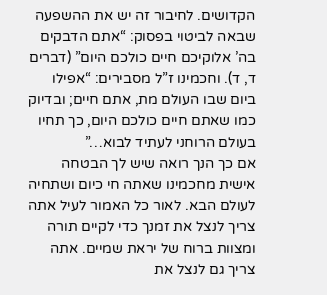הקדושים. לחיבור זה יש את ההשפעה שבאה לביטוי בפסוק: “אתם הדבקים בה’ אלוקיכם חיים כולכם היום” (דברים ד, ד). וחכמינו ז”ל מסבירים: “אפילו ביום שבו העולם מת, אתם חיים; ובדיוק כמו שאתם חיים כולכם היום, כך תחיו בעולם הרוחני לעתיד לבוא…”
אם כך הנך רואה שיש לך הבטחה אישית מחכמינו שאתה חי כיום ושתחיה לעולם הבא. לאור כל האמור לעיל אתה צריך לנצל את זמנך כדי לקיים תורה ומצוות ברוח של יראת שמיים. אתה צריך גם לנצל את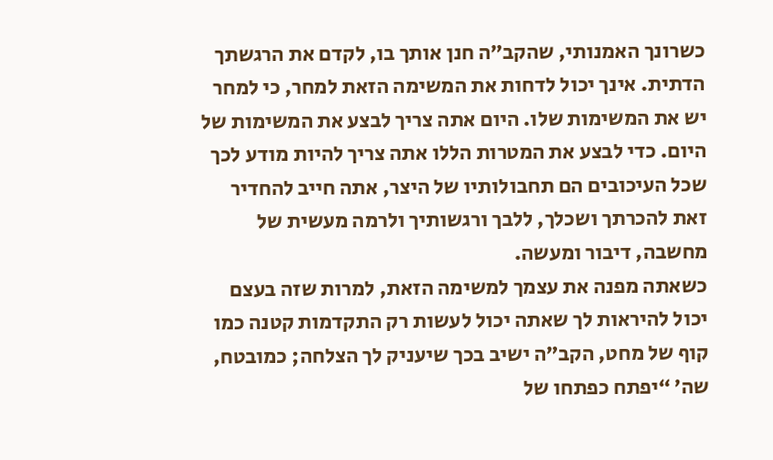כשרונך האמנותי, שהקב”ה חנן אותך בו, לקדם את הרגשתך הדתית. אינך יכול לדחות את המשימה הזאת למחר, כי למחר יש את המשימות שלו. היום אתה צריך לבצע את המשימות של היום. כדי לבצע את המטרות הללו אתה צריך להיות מודע לכך שכל העיכובים הם תחבולותיו של היצר, אתה חייב להחדיר זאת להכרתך ושכלך, ללבך ורגשותיך ולרמה מעשית של מחשבה, דיבור ומעשה.
כשאתה מפנה את עצמך למשימה הזאת, למרות שזה בעצם יכול להיראות לך שאתה יכול לעשות רק התקדמות קטנה כמו קוף של מחט, הקב”ה ישיב בכך שיעניק לך הצלחה; כמובטח, שה’ “יפתח כפתחו של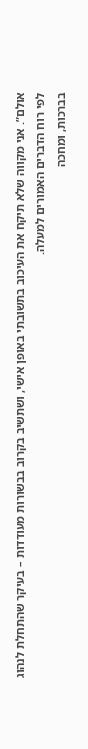אולם”. אני מקווה שלא תיקח את העיכוב בתשובתי באופן אישי, ושתשיב בקרוב בבשורות מעודדות – בעיקר שהתחלת לנהוג לפי רוח הדברים האמורים למעלה.
בברכות, ומחכה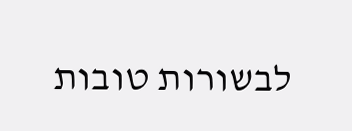לבשורות טובות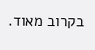בקרוב מאוד.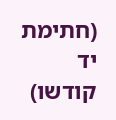(חתימת יד קודשו)